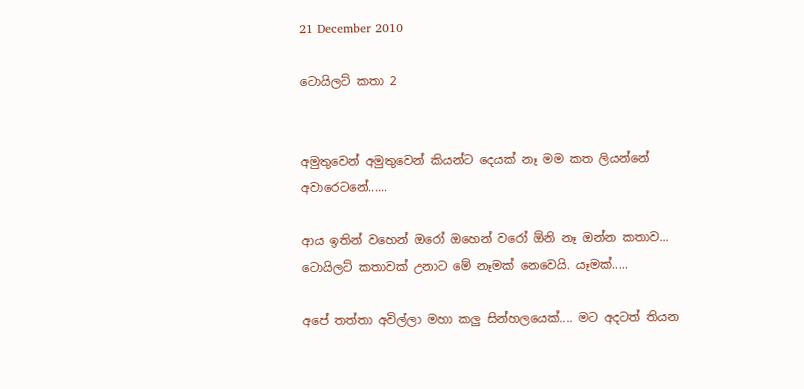21 December 2010

ටොයිලට් කතා 2


අමුතුවෙන් අමුතුවෙන් කියන්ට දෙයක් නෑ මම කත ලියන්නේ අවාරෙටනේ......

ආය ඉතින් වහෙන් ඔරෝ ඔහෙන් වරෝ ඕනි නෑ ඔන්න කතාව...
ටොයිලට් කතාවක් උනාට මේ නෑමක් නෙවෙයි. යෑමක්.....

අපේ තත්තා අවිල්ලා මහා කලු සින්හලයෙක්.... මට අදටත් තියන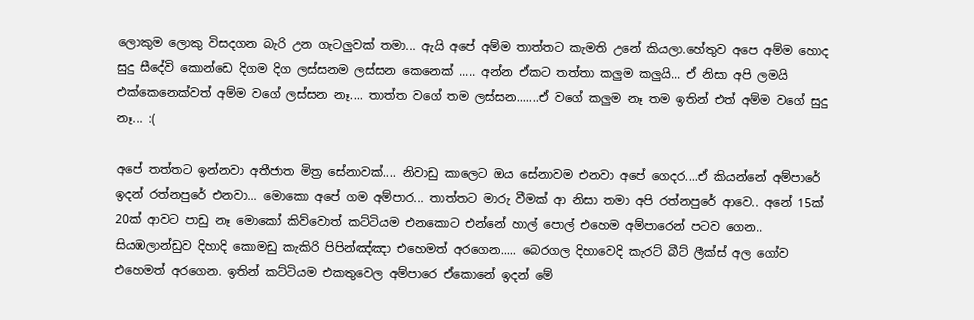ලොකුම ලොකු විසදගන බැරි උන ගැටලුවක් තමා... ඇයි අපේ අම්ම තාත්තට කැමති උනේ කියලා.හේතුව අපෙ අම්ම හොද සුදු සීදේවි කොන්ඩෙ දිගම දිග ලස්සනම ලස්සන කෙනෙක් ..... අන්න ඒකට තත්තා කලුම කලුයි... ඒ නිසා අපි ලමයි එක්කෙනෙක්වත් අම්ම වගේ ලස්සන නෑ.... තාත්ත වගේ තම ලස්සන.......ඒ වගේ කලුම නෑ තම ඉතින් එත් අම්ම වගේ සුදු නෑ... :(

අපේ තත්තට ඉන්නවා අතීජාත මිත්‍ර සේනාවක්.... නිවාඩු කාලෙට ඔය සේනාවම එනවා අපේ ගෙදර....ඒ කියන්නේ අම්පාරේ ඉදන් රත්නපුරේ එනවා... මොකො අපේ ගම අම්පාර... තාත්තට මාරු වීමක් ආ නිසා තමා අපි රත්නපුරේ ආවෙ.. අනේ 15ක් 20ක් ආවට පාඩු නෑ මොකෝ කිව්වොත් කට්ටියම එනකොට එන්නේ හාල් පොල් එහෙම අම්පාරෙන් පටව ගෙන.. සියඹලාන්ඩුව දිහාදි කොමඩු කැකිරි පිපින්ඤ්ඤා එහෙමත් අරගෙන..... බෙරගල දිහාවෙදි කැරට් බීට් ලීක්ස් අල ගෝව එහෙමත් අරගෙන. ඉතින් කට්ටියම එකතුවෙල අම්පාරෙ ඒකොනේ ඉදන් මේ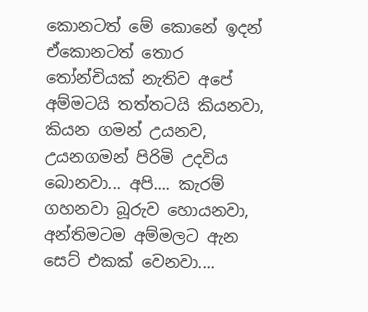කොනටත් මේ කොනේ ඉදන් ඒකොනටත් තොර තෝන්චියක් නැතිව අපේ අම්මටයි තත්තටයි කියනවා, කියන ගමන් උයනව, උයනගමන් පිරිමි උදවිය බොනවා... අපි.... කැරම් ගහනවා බූරුව හොයනවා, අන්තිමටම අම්මලට ඇන සෙට් එකක් වෙනවා....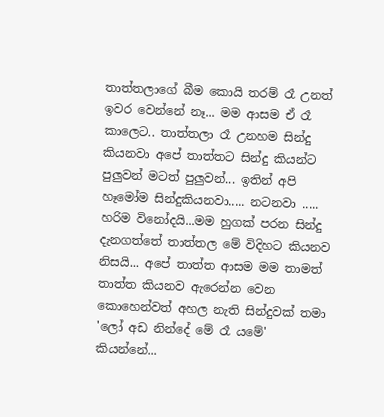තාත්තලාගේ බීම කොයි තරම් රෑ උනත් ඉවර වෙන්නේ නෑ... මම ආසම ඒ රෑ කාලෙට.. තාත්තලා රෑ උනහම සින්දු කියනවා අපේ තාත්තට සින්දු කියන්ට පුලුවන් මටත් පුලුවන්... ඉතින් අපි හෑමෝම සින්දුකියනවා..... නටනවා ..... හරිම විනෝදයි...මම හුගක් පරන සින්දු දැනගත්තේ තාත්තල මේ විදිහට කියනව නිසයි... අපේ තාත්ත ආසම මම තාමත් තාත්ත කියනව ඇරෙන්න වෙන කොහෙන්වත් අහල නැති සින්දුවක් තමා 'ලෝ අඩ නින්දේ මේ රෑ යමේ' කියන්නේ...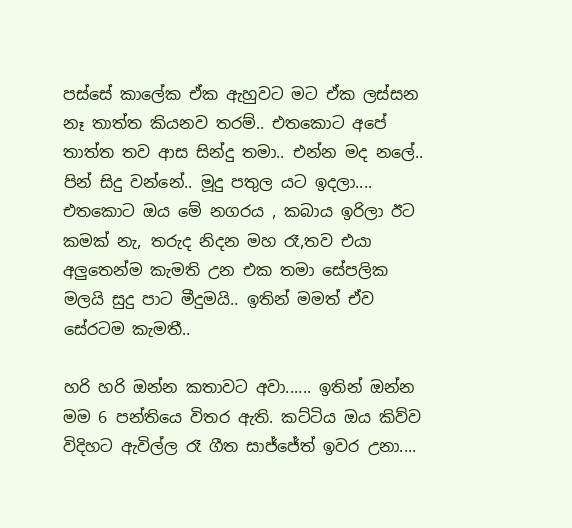පස්සේ කාලේක ඒක ඇහුවට මට ඒක ලස්සන නෑ තාත්ත කියනව තරම්.. එතකොට අපේ තාත්ත තව ආස සින්දු තමා.. එන්න මද නලේ.. පින් සිදු වන්නේ.. මූදු පතුල යට ඉදලා.... එතකොට ඔය මේ නගරය , කබාය ඉරිලා ඊට කමක් නැ, තරුද නිදන මහ රෑ,තව එයා අලුතෙන්ම කැමති උන එක තමා සේපලික මලයි සුදු පාට මීදුමයි.. ඉතින් මමත් ඒව සේරටම කැමතී..

හරි හරි ඔන්න කතාවට අවා...... ඉතින් ඔන්න මම 6 පන්තියෙ විතර ඇති. කට්ටිය ඔය කිව්ව විදිහට ඇවිල්ල රෑ ගීත සාජ්ජේත් ඉවර උනා....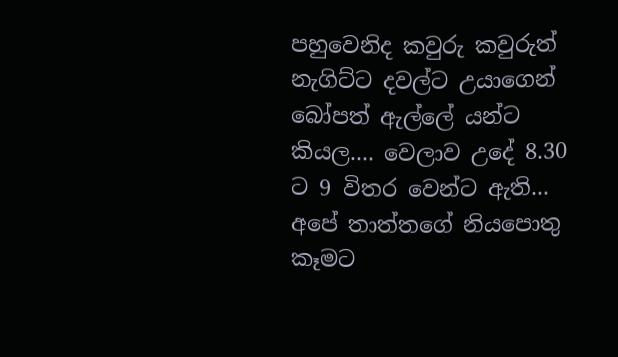පහුවෙනිද කවුරු කවුරුත් නැගිට්ට දවල්ට උයාගෙන් බෝපත් ඇල්ලේ යන්ට කියල.... වෙලාව උදේ 8.30 ට 9 විතර වෙන්ට ඇති... අපේ තාත්තගේ නියපොතු කෑමට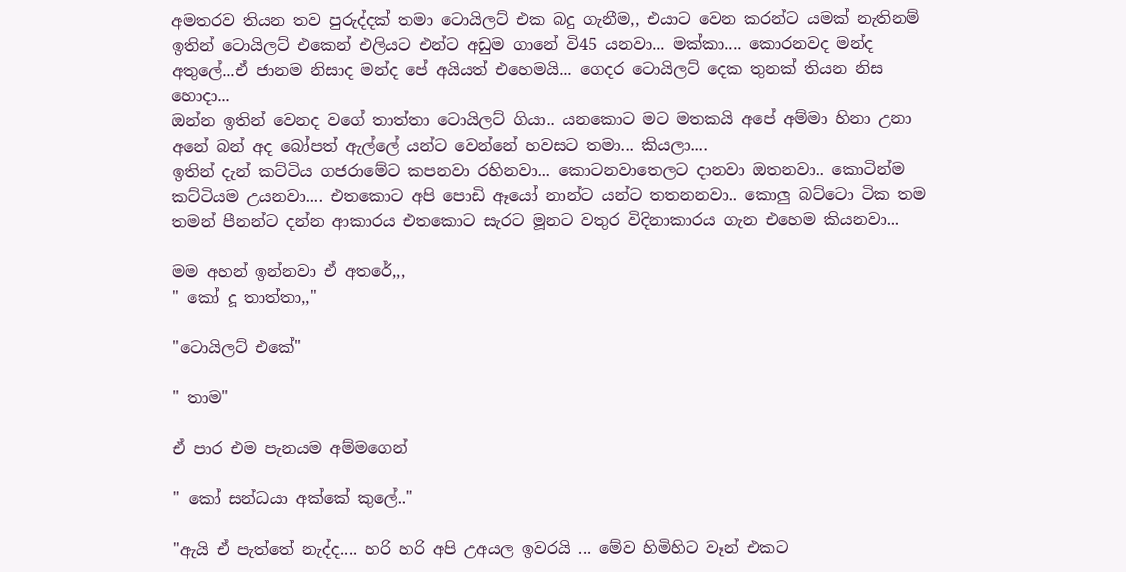අමතරව තියන තව පුරුද්දක් තමා ටොයිලට් එක බදු ගැනීම,, එයාට වෙන කරන්ට යමක් නැතිනම් ඉතින් ටොයිලට් එකෙන් එලියට එන්ට අඩුම ගානේ වි45 යනවා... මක්කා.... කොරනවද මන්ද අතුලේ...ඒ ජානම නිසාද මන්ද පේ අයියත් එහෙමයි... ගෙදර ටොයිලට් දෙක තුනක් තියන නිස හොදා...
ඔන්න ඉතින් වෙනද වගේ තාත්තා ටොයිලට් ගියා.. යනකොට මට මතකයි අපේ අම්මා හිනා උනා අනේ බන් අද බෝපත් ඇල්ලේ යන්ට වෙන්නේ හවසට තමා... කියලා....
ඉතින් දැන් කට්ටිය ගජරාමේට කපනවා රහිනවා... කොටනවාතෙලට දානවා ඔතනවා.. කොටින්ම කට්ටියම උයනවා.... එතකොට අපි පොඩි ඈයෝ නාන්ට යන්ට තතනනවා.. කොලු බට්ටො ටික තම තමන් පීනන්ට දන්න ආකාරය එතකොට සැරට මූනට වතුර විදිනාකාරය ගැන එහෙම කියනවා...

මම අහන් ඉන්නවා ඒ අතරේ,,,
" කෝ දූ තාත්තා,,"

"ටොයිලට් එකේ"

" තාම"

ඒ පාර එම පැනයම අම්මගෙන්

" කෝ සන්ධයා අක්කේ කුලේ.."

"ඇයි ඒ පැත්තේ නැද්ද.... හරි හරි අපි උඅයල ඉවරයි ... මේව හිමිහිට වෑන් එකට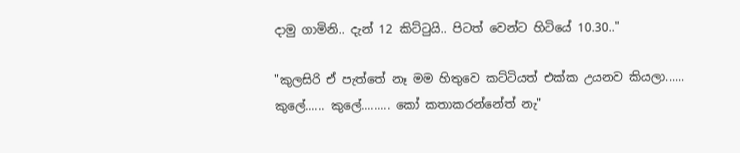දාමු ගාමිනි.. දැන් 12 කිට්ටුයි.. පිටත් වෙන්ට හිටියේ 10.30.."

"කුලසිරි ඒ පැත්තේ නෑ මම හිතුවෙ කට්ටියත් එක්ක උයනව කියලා...... කුලේ...... කුලේ......... කෝ කතාකරන්නේත් නැ"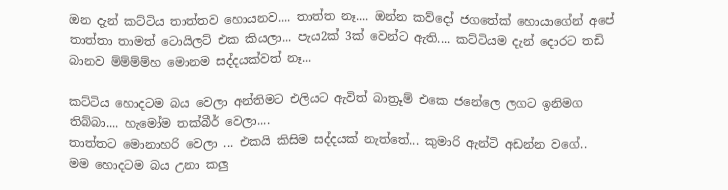ඔන දැන් කට්ටිය තාත්තව හොයනව.... තාත්ත නෑ.... ඔන්න කව්දෝ ජගතේක් හොයාගේන් අපේ තාත්තා තාමත් ටොයිලට් එක කියලා... පැය2ක් 3ක් වෙන්ට ඇති.... කට්ටියම දැන් දොරට තඩි බානව ම්ම්ම්ම්හ මොනම සද්දයක්වත් නෑ...

කට්ටිය හොදටම බය වෙලා අන්තිමට එලියට ඇවිත් බාත්‍රූම් එකෙ ජනේලෙ ලගට ඉනිමග තිබ්බා.... හැමෝම තක්බීර් වෙලා....
තාත්තට මොනාහරි වෙලා ... එකයි කිසිම සද්දයක් නැත්තේ... කුමාරි ඇන්ටි අඩන්න වගේ..
මම හොදටම බය උනා කලු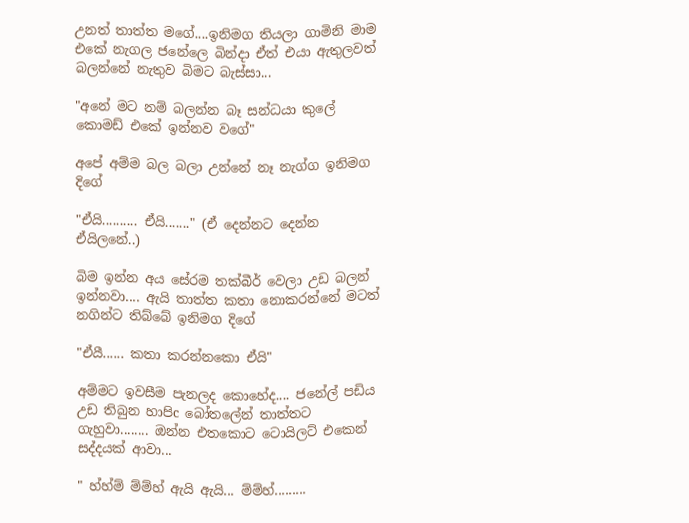උනත් තාත්ත මගේ....ඉනිමග තියලා ගාමිනි මාම එකේ නැගල ජනේලෙ බින්දා ඒත් එයා ඇතුලවත් බලන්නේ නැතුව බිමට බැස්සා...

"අනේ මට නම් බලන්න බෑ සන්ධයා කුලේ කොමඩ් එකේ ඉන්නව වගේ"

අපේ අම්ම බල බලා උන්නේ නෑ නැග්ග ඉනිමග දිගේ

"ඒයි.......... ඒයි......." (ඒ දෙන්නට දෙන්න ඒයිලනේ..)

බිම ඉන්න අය සේරම තක්බීර් වෙලා උඩ බලන් ඉන්නවා.... ඇයි තාත්ත කතා නොකරන්නේ මටත් නගින්ට තිබ්බේ ඉනිමග දිගේ

"ඒයී...... කතා කරන්නකො ඒයි"

අම්මට ඉවසීම පැනලද කොහේද.... ජනේල් පඩිය උඩ තිබුන හාපිc බෝතලේන් තාත්තට ගැහුවා........ ඔන්න එතකොට ටොයිලට් එකෙන් සද්දයක් ආවා...

" හ්හ්ම් ම්ම්හ් ඇයි ඇයි... ම්ම්හ්.........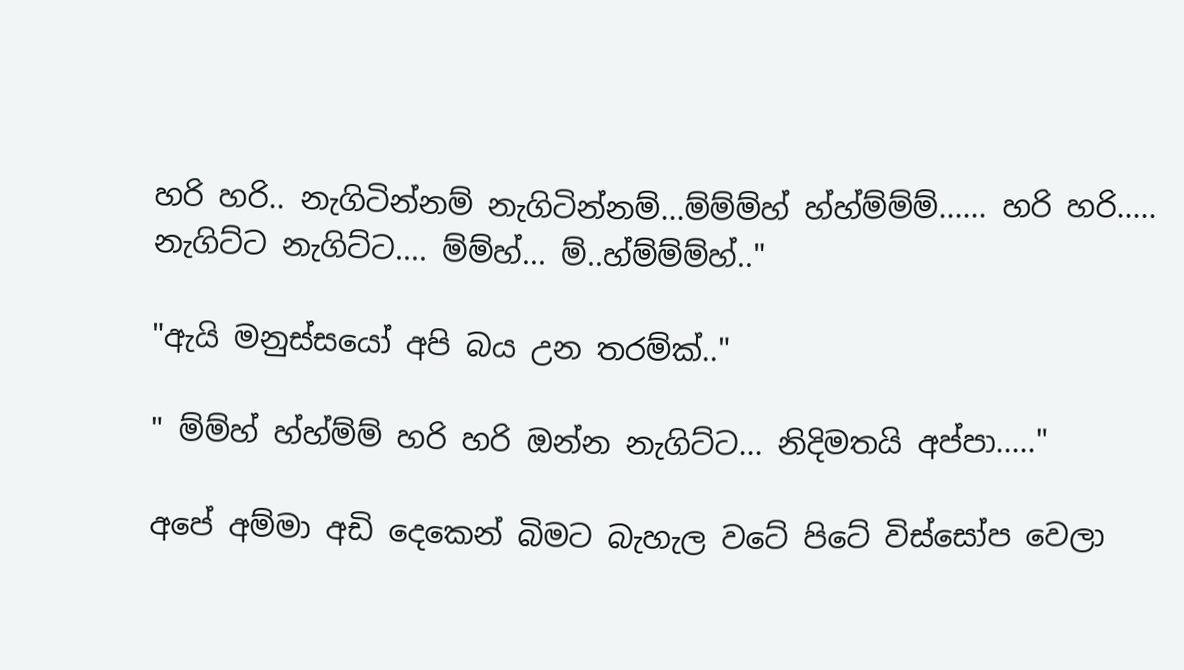හරි හරි.. නැගිටින්නම් නැගිටින්නම්...ම්ම්ම්හ් හ්හ්ම්ම්ම්...... හරි හරි..... නැගිට්ට නැගිට්ට.... ම්ම්හ්... ම්..හ්ම්ම්ම්හ්.."

"ඇයි මනුස්සයෝ අපි බය උන තරම්ක්.."

" ම්ම්හ් හ්හ්ම්ම් හරි හරි ඔන්න නැගිට්ට... නිදිමතයි අප්පා....."

අපේ අම්මා අඩි දෙකෙන් බිමට බැහැල වටේ පිටේ විස්සෝප වෙලා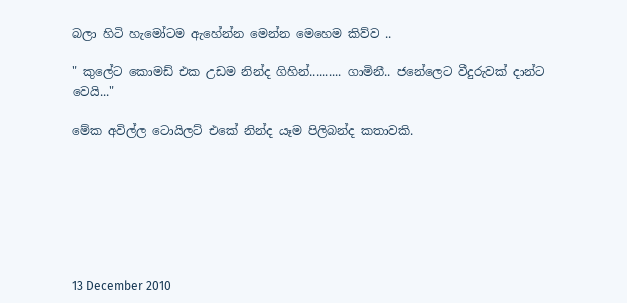බලා හිටි හැමෝටම ඇහේන්න මෙන්න මෙහෙම කිව්ව ..

" කුලේට කොමඩ් එක උඩම නින්ද ගිහින්.......... ගාමිනී.. ජනේලෙට වීදුරුවක් දාන්ට වෙයි..."

මේක අවිල්ල ටොයිලට් එකේ නින්ද යෑම පිලිබන්ද කතාවකි.







13 December 2010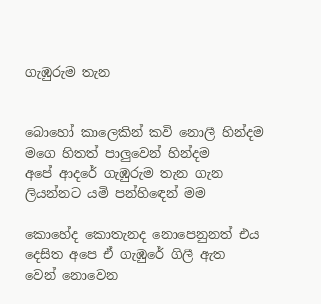ගැඹුරුම තැන


බොහෝ කාලෙකින් කවි නොලී හින්දම
මගෙ හිතත් පාලුවෙන් හින්දම
අපේ ආදරේ ගැඹුරුම තැන ගැන
ලියන්නට යමි පන්හිඳෙන් මම

කොහේද කොතැනද නොපෙනුනත් එය
දෙසිත අපෙ ඒ ගැඹුරේ ගිලී ඇත
වෙන් නොවෙන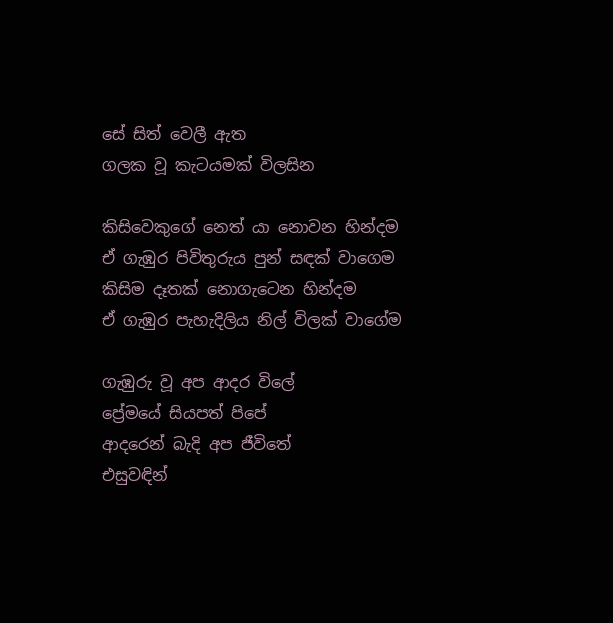සේ සිත් වෙලී ඇත
ගලක වූ කැටයමක් විලසින

කිසිවෙකුගේ නෙත් යා නොවන හින්දම
ඒ ගැඹුර පිවිතුරුය පුන් සඳක් වාගෙම
කිසිම දෑතක් නොගැටෙන හින්දම
ඒ ගැඹුර පැහැදිලිය නිල් විලක් වාගේම

ගැඹුරු වූ අප ආදර විලේ
ප්‍රේමයේ සියපත් පිපේ
ආදරෙන් බැදි අප ජීවිතේ
එසුවඳින්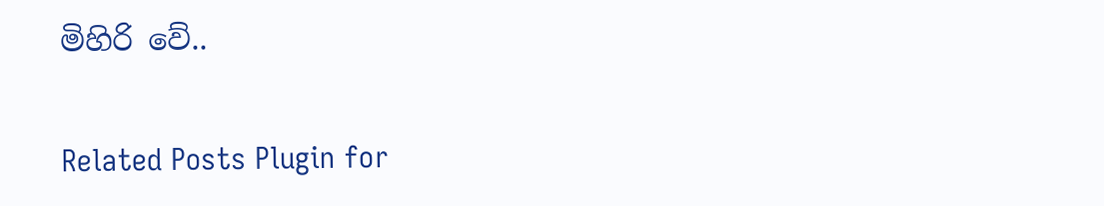මිහිරි වේ..

Related Posts Plugin for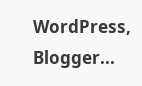WordPress, Blogger...